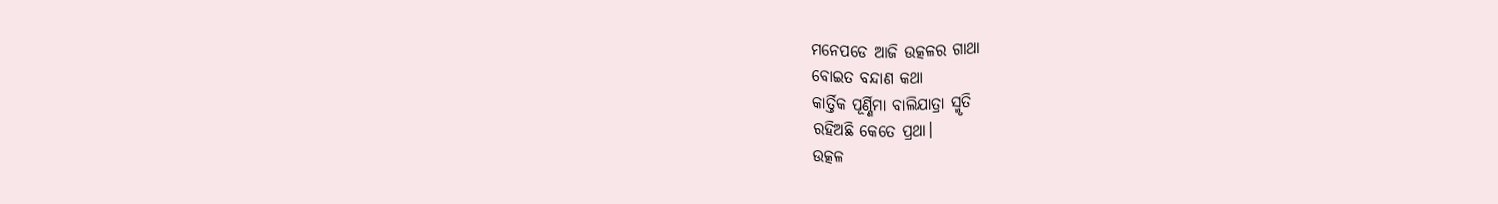ମନେପଡେ ଆଜି ଉତ୍କଳର ଗାଥା
ବୋଇତ ବନ୍ଦାଣ କଥା
କାର୍ତ୍ତିକ ପୂର୍ଣ୍ଣିମା ବାଲିଯାତ୍ରା ସ୍ମୃତି
ରହିଅଛି କେତେ ପ୍ରଥା।
ଉତ୍କଳ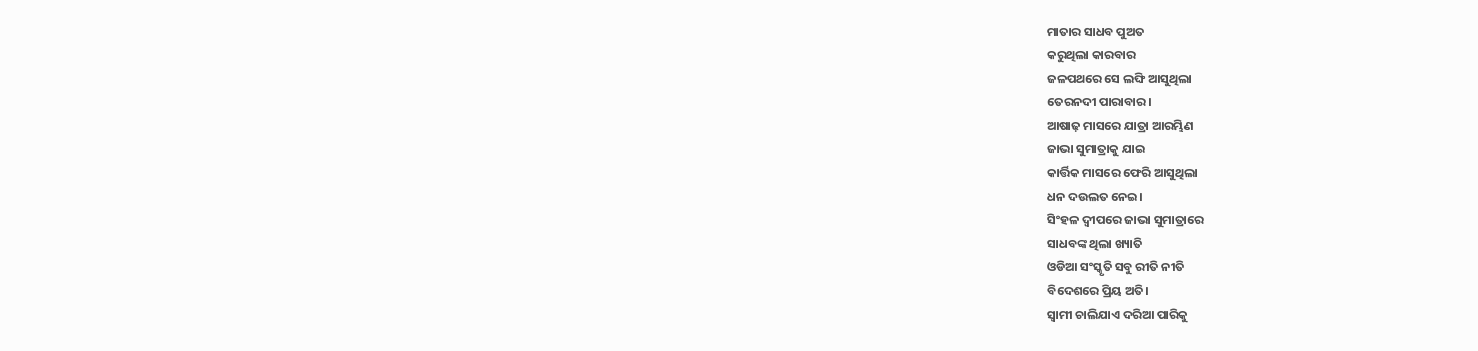ମାତାର ସାଧବ ପୁଅତ
କରୁଥିଲା କାରବାର
ଜଳପଥରେ ସେ ଲଙ୍ଘି ଆସୁଥିଲା
ତେରନଦୀ ପାରାବାର।
ଆଷାଢ଼ ମାସରେ ଯାତ୍ରା ଆରମ୍ଭିଣ
ଜାଭା ସୁମାତ୍ରାକୁ ଯାଇ
କାର୍ତ୍ତିକ ମାସରେ ଫେରି ଆସୁଥିଲା
ଧନ ଦଉଲତ ନେଇ।
ସିଂହଳ ଦ୍ବୀପରେ ଜାଭା ସୁମାତ୍ରାରେ
ସାଧବଙ୍କ ଥିଲା ଖ୍ୟାତି
ଓଡିଆ ସଂସ୍କୃତି ସବୁ ରୀତି ନୀତି
ବିଦେଶରେ ପ୍ରିୟ ଅତି।
ସ୍ବାମୀ ଚାଲିଯାଏ ଦରିଆ ପାରିକୁ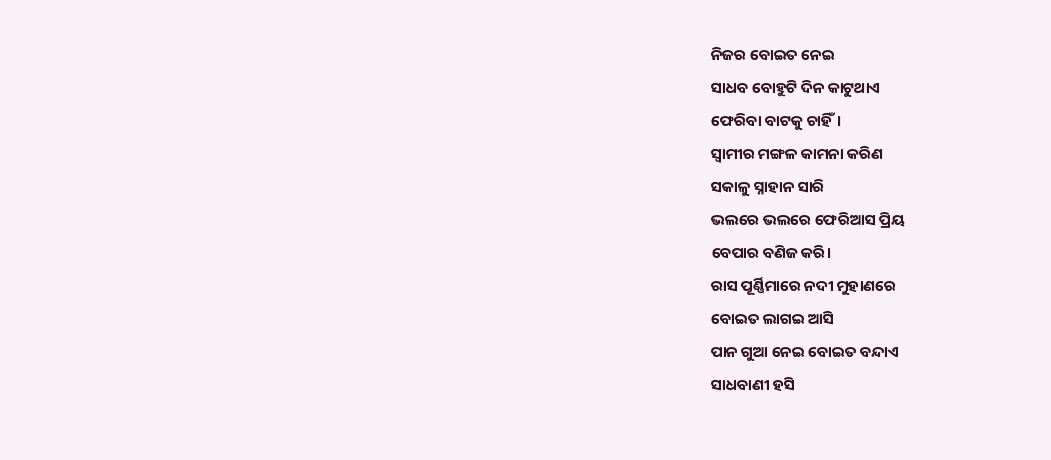ନିଜର ବୋଇତ ନେଇ
ସାଧବ ବୋହୁଟି ଦିନ କାଟୁଥାଏ
ଫେରିବା ବାଟକୁ ଚାହିଁ।
ସ୍ବାମୀର ମଙ୍ଗଳ କାମନା କରିଣ
ସକାଳୁ ସ୍ନାହାନ ସାରି
ଭଲରେ ଭଲରେ ଫେରିଆସ ପ୍ରିୟ
ବେପାର ବଣିଜ କରି।
ରାସ ପୂର୍ଣ୍ଣିମାରେ ନଦୀ ମୁହାଣରେ
ବୋଇତ ଲାଗଇ ଆସି
ପାନ ଗୁଆ ନେଇ ବୋଇତ ବନ୍ଦାଏ
ସାଧବାଣୀ ହସି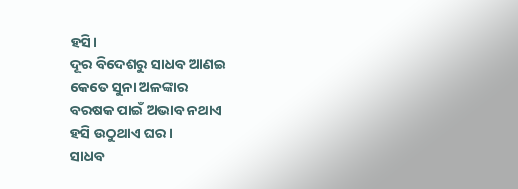ହସି।
ଦୂର ବିଦେଶରୁ ସାଧବ ଆଣଇ
କେତେ ସୁନା ଅଳଙ୍କାର
ବରଷକ ପାଇଁ ଅଭାବ ନଥାଏ
ହସି ଉଠୁଥାଏ ଘର।
ସାଧବ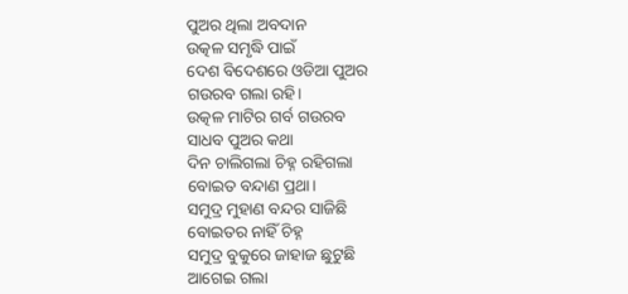ପୁଅର ଥିଲା ଅବଦାନ
ଉତ୍କଳ ସମୃଦ୍ଧି ପାଇଁ
ଦେଶ ବିଦେଶରେ ଓଡିଆ ପୁଅର
ଗଉରବ ଗଲା ରହି।
ଉତ୍କଳ ମାଟିର ଗର୍ବ ଗଉରବ
ସାଧବ ପୁଅର କଥା
ଦିନ ଚାଲିଗଲା ଚିହ୍ନ ରହିଗଲା
ବୋଇତ ବନ୍ଦାଣ ପ୍ରଥା।
ସମୁଦ୍ର ମୁହାଣ ବନ୍ଦର ସାଜିଛି
ବୋଇତର ନାହିଁ ଚିହ୍ନ
ସମୁଦ୍ର ବୁକୁରେ ଜାହାଜ ଛୁଟୁଛି
ଆଗେଇ ଗଲା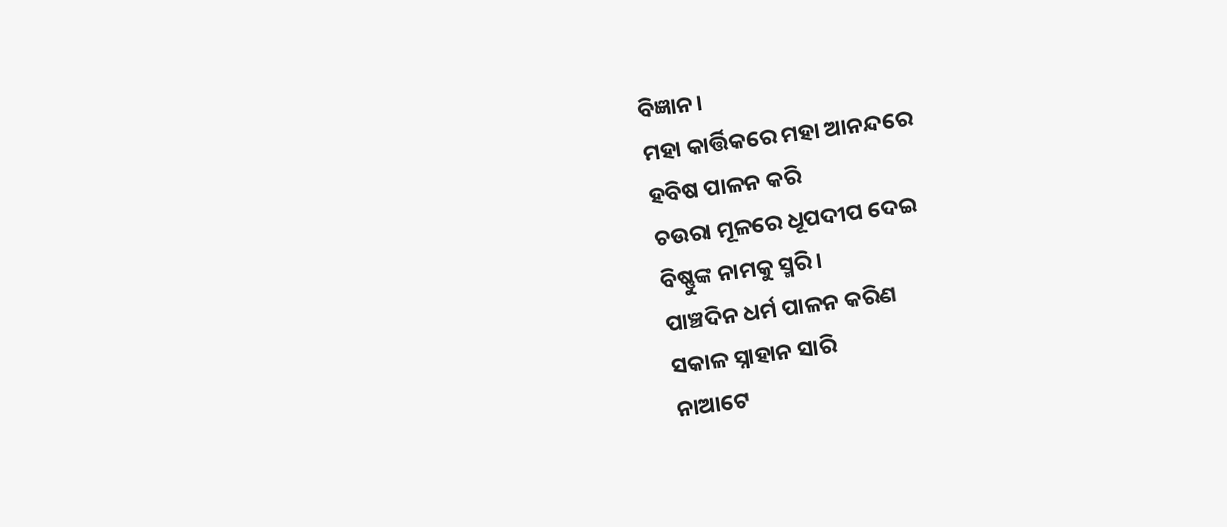ବିଜ୍ଞାନ।
ମହା କାର୍ତ୍ତିକରେ ମହା ଆନନ୍ଦରେ
ହବିଷ ପାଳନ କରି
ଚଉରା ମୂଳରେ ଧୂପଦୀପ ଦେଇ
ବିଷ୍ଣୁଙ୍କ ନାମକୁ ସ୍ମରି।
ପାଞ୍ଚଦିନ ଧର୍ମ ପାଳନ କରିଣ
ସକାଳ ସ୍ନାହାନ ସାରି
ନାଆଟେ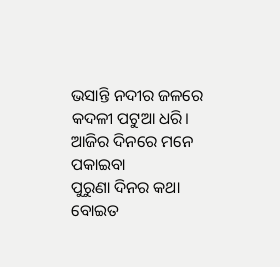ଭସାନ୍ତି ନଦୀର ଜଳରେ
କଦଳୀ ପଟୁଆ ଧରି।
ଆଜିର ଦିନରେ ମନେ ପକାଇବା
ପୁରୁଣା ଦିନର କଥା
ବୋଇତ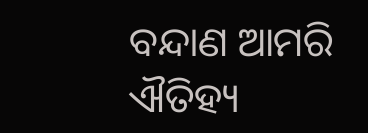ବନ୍ଦାଣ ଆମରି ଐତିହ୍ୟ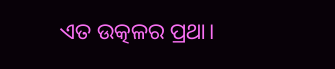ଏତ ଉତ୍କଳର ପ୍ରଥା।